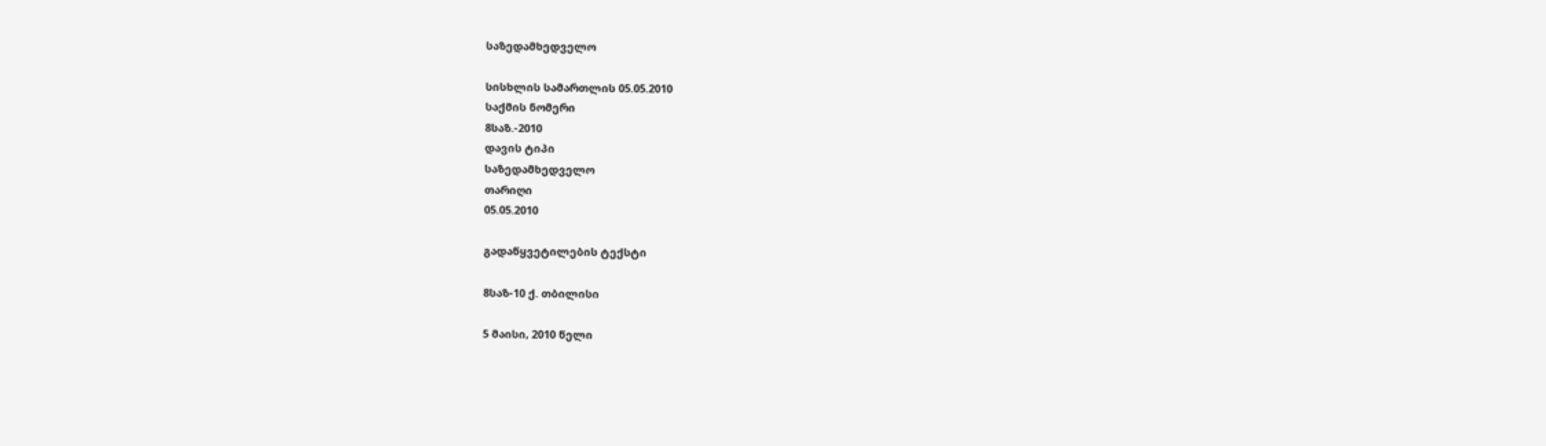საზედამხედველო

სისხლის სამართლის 05.05.2010
საქმის ნომერი
8საზ.-2010
დავის ტიპი
საზედამხედველო
თარიღი
05.05.2010

გადაწყვეტილების ტექსტი

8საზ-10 ქ. თბილისი

5 მაისი, 2010 წელი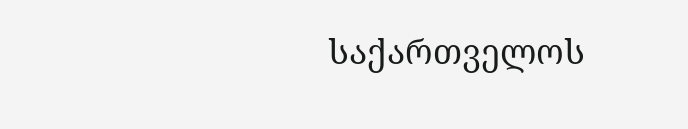საქართველოს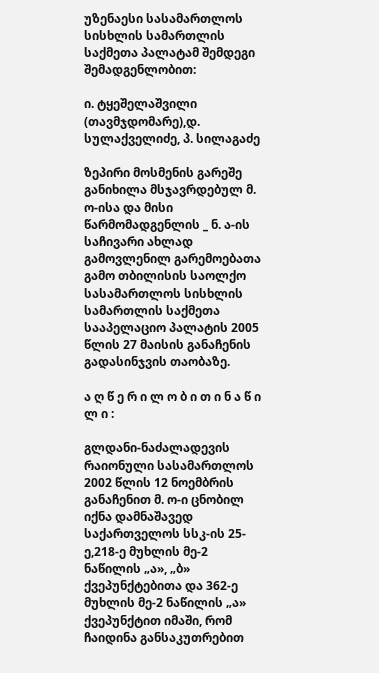უზენაესი სასამართლოს სისხლის სამართლის საქმეთა პალატამ შემდეგი შემადგენლობით:

ი. ტყეშელაშვილი (თავმჯდომარე),დ. სულაქველიძე, პ. სილაგაძე

ზეპირი მოსმენის გარეშე განიხილა მსჯავრდებულ მ. ო-ისა და მისი წარმომადგენლის _ ნ. ა-ის საჩივარი ახლად გამოვლენილ გარემოებათა გამო თბილისის საოლქო სასამართლოს სისხლის სამართლის საქმეთა სააპელაციო პალატის 2005 წლის 27 მაისის განაჩენის გადასინჯვის თაობაზე.

ა ღ წ ე რ ი ლ ო ბ ი თ ი ნ ა წ ი ლ ი :

გლდანი-ნაძალადევის რაიონული სასამართლოს 2002 წლის 12 ნოემბრის განაჩენით მ. ო-ი ცნობილ იქნა დამნაშავედ საქართველოს სსკ-ის 25-ე,218-ე მუხლის მე-2 ნაწილის „ა», „ბ» ქვეპუნქტებითა და 362-ე მუხლის მე-2 ნაწილის „ა» ქვეპუნქტით იმაში, რომ ჩაიდინა განსაკუთრებით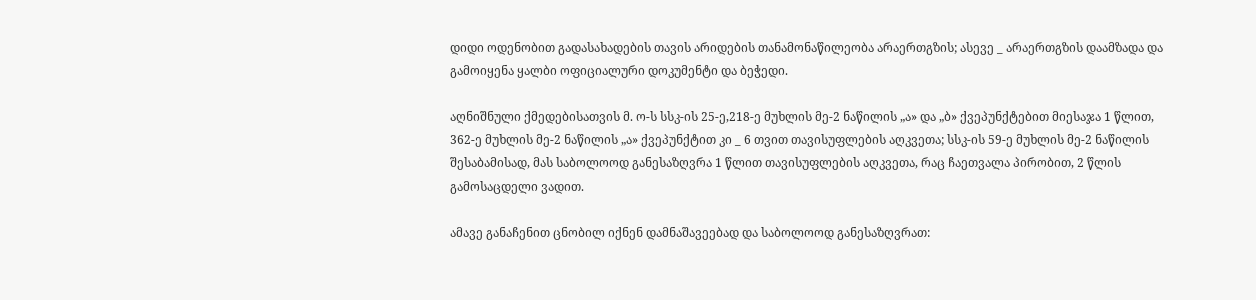დიდი ოდენობით გადასახადების თავის არიდების თანამონაწილეობა არაერთგზის; ასევე _ არაერთგზის დაამზადა და გამოიყენა ყალბი ოფიციალური დოკუმენტი და ბეჭედი.

აღნიშნული ქმედებისათვის მ. ო-ს სსკ-ის 25-ე,218-ე მუხლის მე-2 ნაწილის „ა» და „ბ» ქვეპუნქტებით მიესაჯა 1 წლით, 362-ე მუხლის მე-2 ნაწილის „ა» ქვეპუნქტით კი _ 6 თვით თავისუფლების აღკვეთა; სსკ-ის 59-ე მუხლის მე-2 ნაწილის შესაბამისად, მას საბოლოოდ განესაზღვრა 1 წლით თავისუფლების აღკვეთა, რაც ჩაეთვალა პირობით, 2 წლის გამოსაცდელი ვადით.

ამავე განაჩენით ცნობილ იქნენ დამნაშავეებად და საბოლოოდ განესაზღვრათ: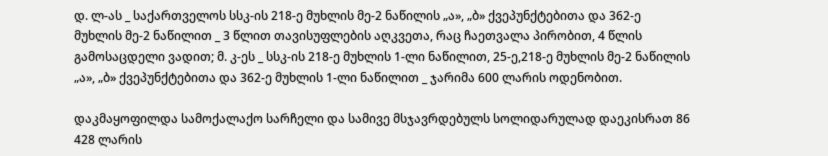დ. ლ-ას _ საქართველოს სსკ-ის 218-ე მუხლის მე-2 ნაწილის „ა», „ბ» ქვეპუნქტებითა და 362-ე მუხლის მე-2 ნაწილით _ 3 წლით თავისუფლების აღკვეთა, რაც ჩაეთვალა პირობით, 4 წლის გამოსაცდელი ვადით; მ. კ-ეს _ სსკ-ის 218-ე მუხლის 1-ლი ნაწილით, 25-ე,218-ე მუხლის მე-2 ნაწილის „ა», „ბ» ქვეპუნქტებითა და 362-ე მუხლის 1-ლი ნაწილით _ ჯარიმა 600 ლარის ოდენობით.

დაკმაყოფილდა სამოქალაქო სარჩელი და სამივე მსჯავრდებულს სოლიდარულად დაეკისრათ 86 428 ლარის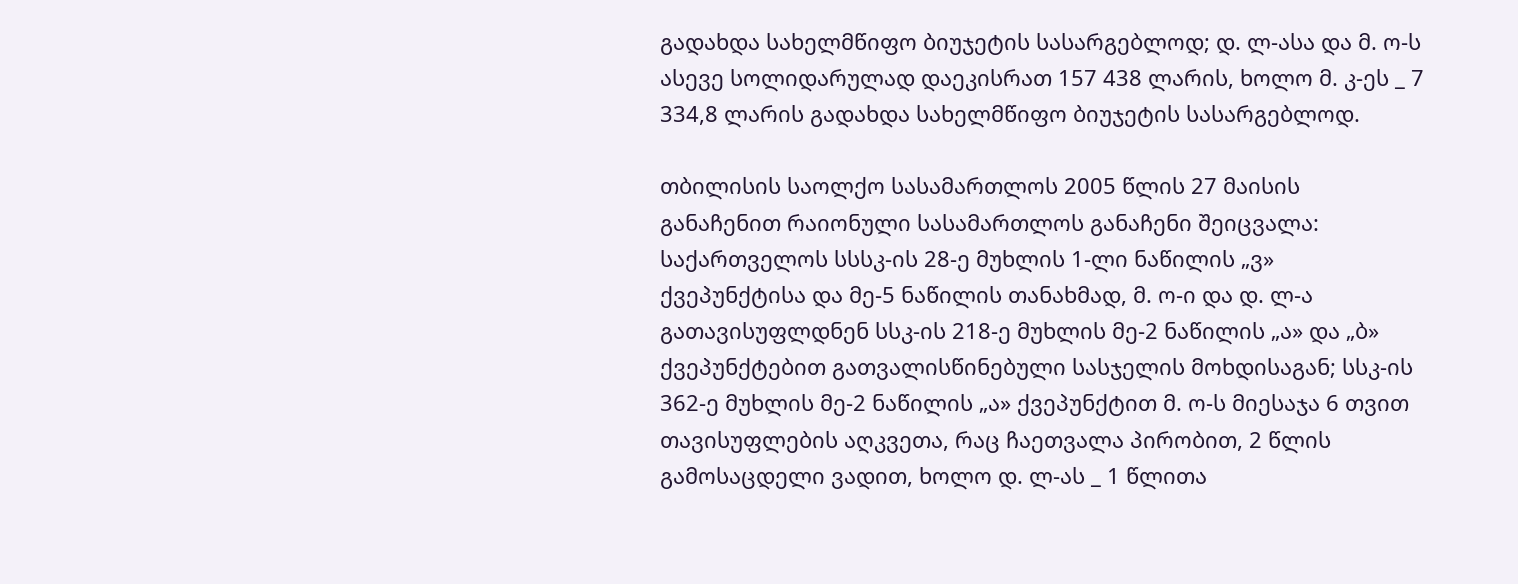გადახდა სახელმწიფო ბიუჯეტის სასარგებლოდ; დ. ლ-ასა და მ. ო-ს ასევე სოლიდარულად დაეკისრათ 157 438 ლარის, ხოლო მ. კ-ეს _ 7 334,8 ლარის გადახდა სახელმწიფო ბიუჯეტის სასარგებლოდ.

თბილისის საოლქო სასამართლოს 2005 წლის 27 მაისის განაჩენით რაიონული სასამართლოს განაჩენი შეიცვალა: საქართველოს სსსკ-ის 28-ე მუხლის 1-ლი ნაწილის „ვ» ქვეპუნქტისა და მე-5 ნაწილის თანახმად, მ. ო-ი და დ. ლ-ა გათავისუფლდნენ სსკ-ის 218-ე მუხლის მე-2 ნაწილის „ა» და „ბ» ქვეპუნქტებით გათვალისწინებული სასჯელის მოხდისაგან; სსკ-ის 362-ე მუხლის მე-2 ნაწილის „ა» ქვეპუნქტით მ. ო-ს მიესაჯა 6 თვით თავისუფლების აღკვეთა, რაც ჩაეთვალა პირობით, 2 წლის გამოსაცდელი ვადით, ხოლო დ. ლ-ას _ 1 წლითა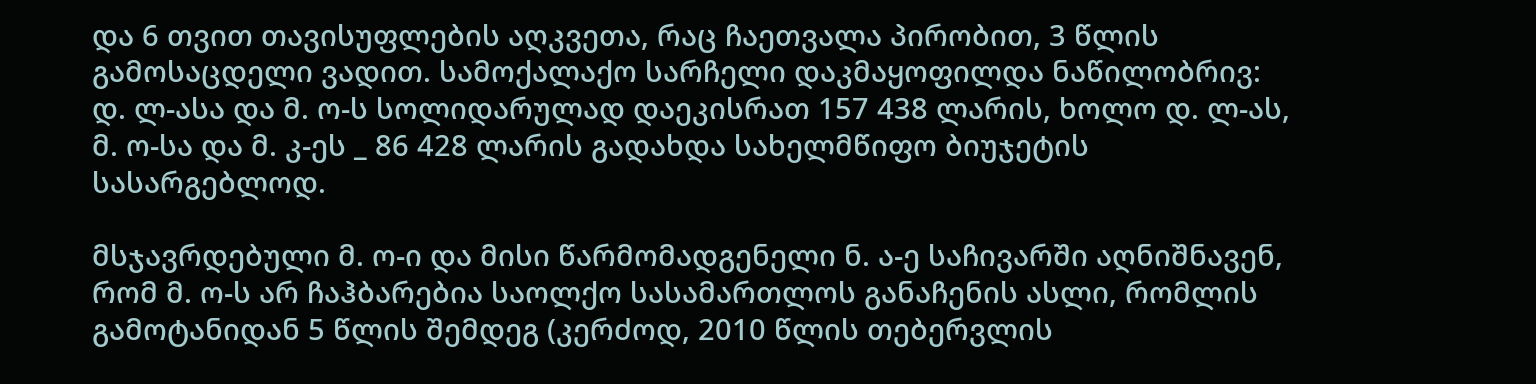და 6 თვით თავისუფლების აღკვეთა, რაც ჩაეთვალა პირობით, 3 წლის გამოსაცდელი ვადით. სამოქალაქო სარჩელი დაკმაყოფილდა ნაწილობრივ: დ. ლ-ასა და მ. ო-ს სოლიდარულად დაეკისრათ 157 438 ლარის, ხოლო დ. ლ-ას, მ. ო-სა და მ. კ-ეს _ 86 428 ლარის გადახდა სახელმწიფო ბიუჯეტის სასარგებლოდ.

მსჯავრდებული მ. ო-ი და მისი წარმომადგენელი ნ. ა-ე საჩივარში აღნიშნავენ, რომ მ. ო-ს არ ჩაჰბარებია საოლქო სასამართლოს განაჩენის ასლი, რომლის გამოტანიდან 5 წლის შემდეგ (კერძოდ, 2010 წლის თებერვლის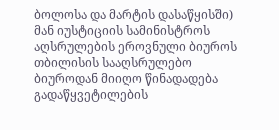ბოლოსა და მარტის დასაწყისში) მან იუსტიციის სამინისტროს აღსრულების ეროვნული ბიუროს თბილისის სააღსრულებო ბიუროდან მიიღო წინადადება გადაწყვეტილების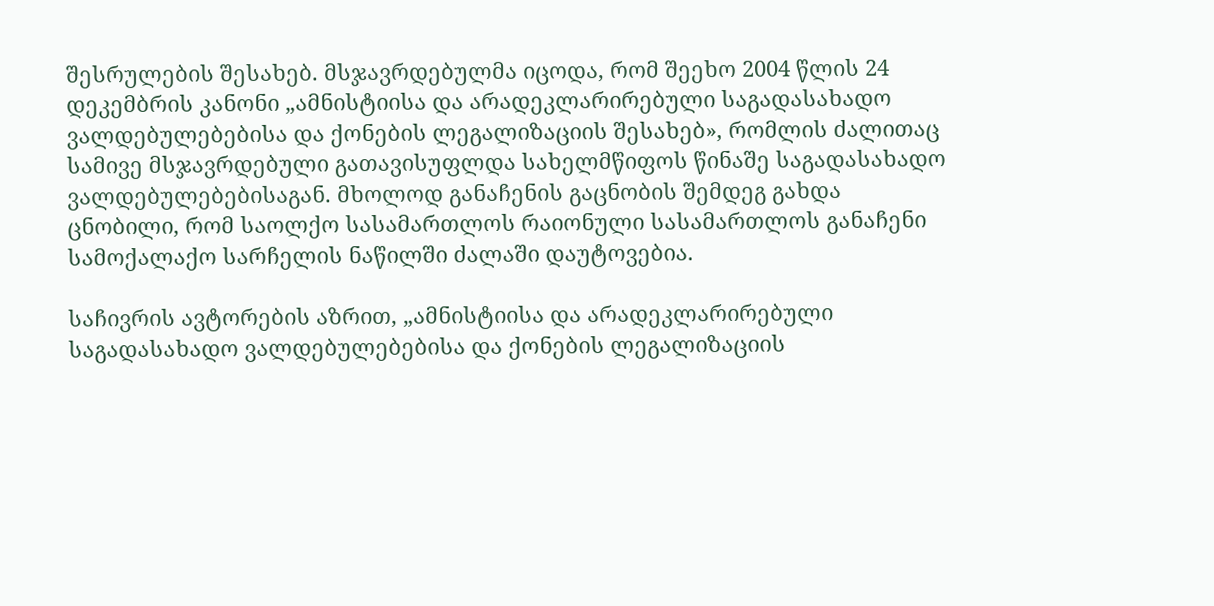შესრულების შესახებ. მსჯავრდებულმა იცოდა, რომ შეეხო 2004 წლის 24 დეკემბრის კანონი „ამნისტიისა და არადეკლარირებული საგადასახადო ვალდებულებებისა და ქონების ლეგალიზაციის შესახებ», რომლის ძალითაც სამივე მსჯავრდებული გათავისუფლდა სახელმწიფოს წინაშე საგადასახადო ვალდებულებებისაგან. მხოლოდ განაჩენის გაცნობის შემდეგ გახდა ცნობილი, რომ საოლქო სასამართლოს რაიონული სასამართლოს განაჩენი სამოქალაქო სარჩელის ნაწილში ძალაში დაუტოვებია.

საჩივრის ავტორების აზრით, „ამნისტიისა და არადეკლარირებული საგადასახადო ვალდებულებებისა და ქონების ლეგალიზაციის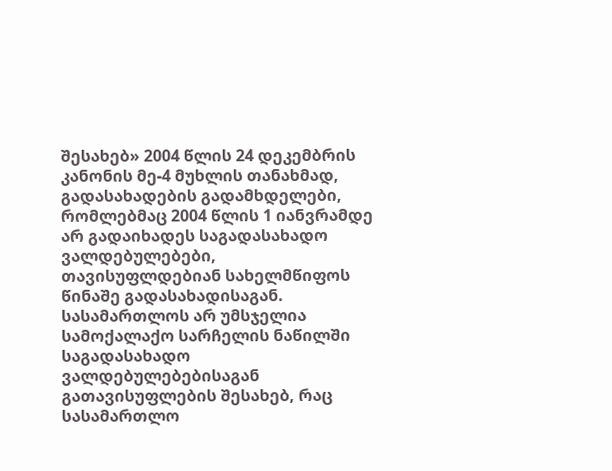შესახებ» 2004 წლის 24 დეკემბრის კანონის მე-4 მუხლის თანახმად, გადასახადების გადამხდელები, რომლებმაც 2004 წლის 1 იანვრამდე არ გადაიხადეს საგადასახადო ვალდებულებები, თავისუფლდებიან სახელმწიფოს წინაშე გადასახადისაგან. სასამართლოს არ უმსჯელია სამოქალაქო სარჩელის ნაწილში საგადასახადო ვალდებულებებისაგან გათავისუფლების შესახებ, რაც სასამართლო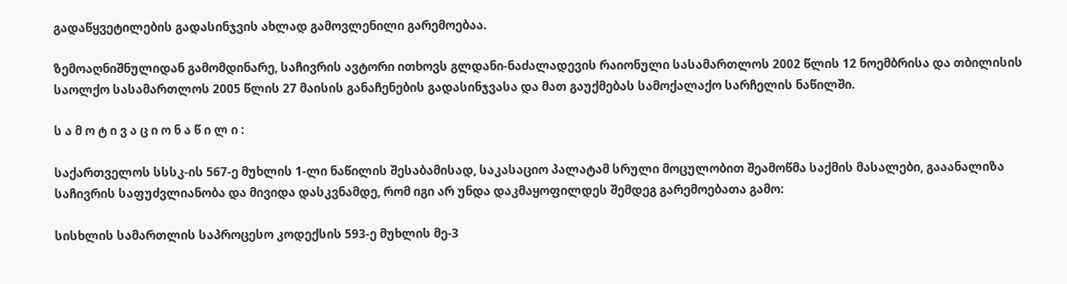გადაწყვეტილების გადასინჯვის ახლად გამოვლენილი გარემოებაა.

ზემოაღნიშნულიდან გამომდინარე, საჩივრის ავტორი ითხოვს გლდანი-ნაძალადევის რაიონული სასამართლოს 2002 წლის 12 ნოემბრისა და თბილისის საოლქო სასამართლოს 2005 წლის 27 მაისის განაჩენების გადასინჯვასა და მათ გაუქმებას სამოქალაქო სარჩელის ნაწილში.

ს ა მ ო ტ ი ვ ა ც ი ო ნ ა წ ი ლ ი :

საქართველოს სსსკ-ის 567-ე მუხლის 1-ლი ნაწილის შესაბამისად, საკასაციო პალატამ სრული მოცულობით შეამოწმა საქმის მასალები, გააანალიზა საჩივრის საფუძვლიანობა და მივიდა დასკვნამდე, რომ იგი არ უნდა დაკმაყოფილდეს შემდეგ გარემოებათა გამო:

სისხლის სამართლის საპროცესო კოდექსის 593-ე მუხლის მე-3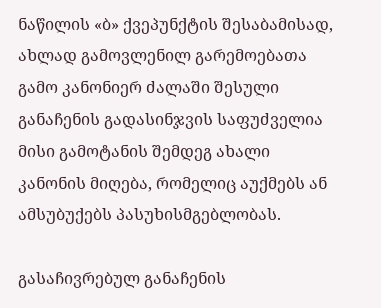ნაწილის «ბ» ქვეპუნქტის შესაბამისად, ახლად გამოვლენილ გარემოებათა გამო კანონიერ ძალაში შესული განაჩენის გადასინჯვის საფუძველია მისი გამოტანის შემდეგ ახალი კანონის მიღება, რომელიც აუქმებს ან ამსუბუქებს პასუხისმგებლობას.

გასაჩივრებულ განაჩენის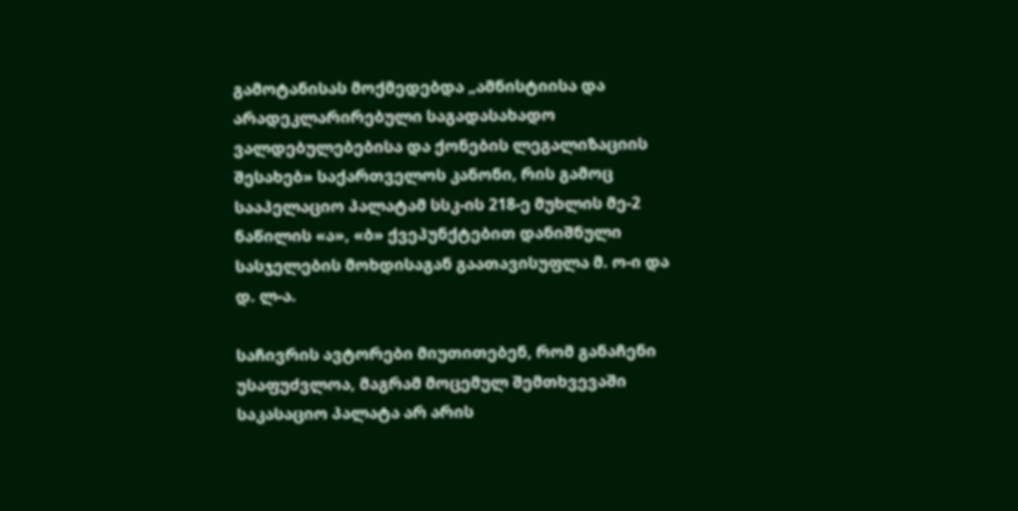გამოტანისას მოქმედებდა „ამნისტიისა და არადეკლარირებული საგადასახადო ვალდებულებებისა და ქონების ლეგალიზაციის შესახებ» საქართველოს კანონი, რის გამოც სააპელაციო პალატამ სსკ-ის 218-ე მუხლის მე-2 ნაწილის «ა», «ბ» ქვეპუნქტებით დანიშნული სასჯელების მოხდისაგან გაათავისუფლა მ. ო-ი და დ. ლ-ა.

საჩივრის ავტორები მიუთითებენ, რომ განაჩენი უსაფუძვლოა, მაგრამ მოცემულ შემთხვევაში საკასაციო პალატა არ არის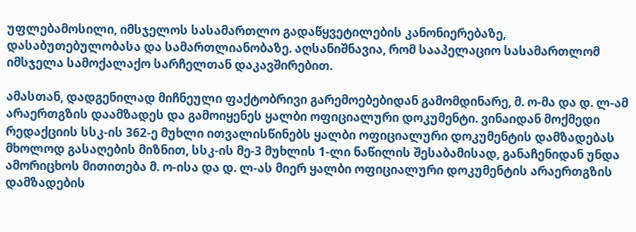უფლებამოსილი, იმსჯელოს სასამართლო გადაწყვეტილების კანონიერებაზე, დასაბუთებულობასა და სამართლიანობაზე. აღსანიშნავია, რომ სააპელაციო სასამართლომ იმსჯელა სამოქალაქო სარჩელთან დაკავშირებით.

ამასთან, დადგენილად მიჩნეული ფაქტობრივი გარემოებებიდან გამომდინარე, მ. ო-მა და დ. ლ-ამ არაერთგზის დაამზადეს და გამოიყენეს ყალბი ოფიციალური დოკუმენტი. ვინაიდან მოქმედი რედაქციის სსკ-ის 362-ე მუხლი ითვალისწინებს ყალბი ოფიციალური დოკუმენტის დამზადებას მხოლოდ გასაღების მიზნით, სსკ-ის მე-3 მუხლის 1-ლი ნაწილის შესაბამისად, განაჩენიდან უნდა ამორიცხოს მითითება მ. ო-ისა და დ. ლ-ას მიერ ყალბი ოფიციალური დოკუმენტის არაერთგზის დამზადების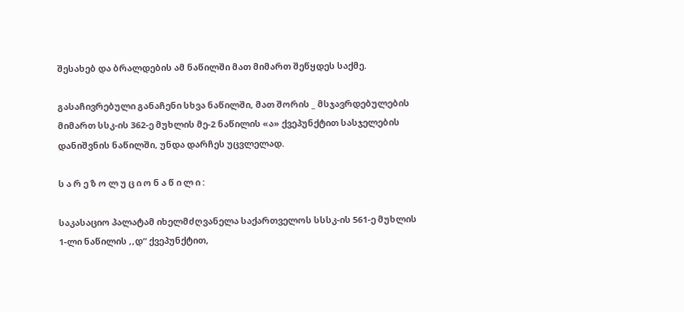შესახებ და ბრალდების ამ ნაწილში მათ მიმართ შეწყდეს საქმე.

გასაჩივრებული განაჩენი სხვა ნაწილში, მათ შორის _ მსჯავრდებულების მიმართ სსკ-ის 362-ე მუხლის მე-2 ნაწილის «ა» ქვეპუნქტით სასჯელების დანიშვნის ნაწილში, უნდა დარჩეს უცვლელად.

ს ა რ ე ზ ო ლ უ ც ი ო ნ ა წ ი ლ ი :

საკასაციო პალატამ იხელმძღვანელა საქართველოს სსსკ-ის 561-ე მუხლის 1-ლი ნაწილის ,,დ” ქვეპუნქტით,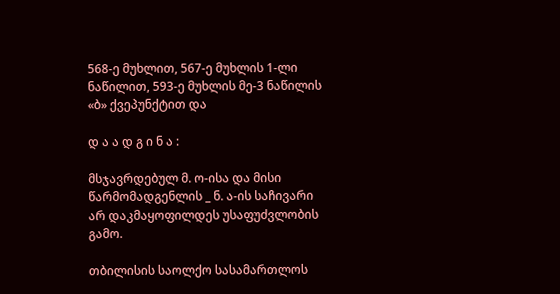568-ე მუხლით, 567-ე მუხლის 1-ლი ნაწილით, 593-ე მუხლის მე-3 ნაწილის «ბ» ქვეპუნქტით და

დ ა ა დ გ ი ნ ა :

მსჯავრდებულ მ. ო-ისა და მისი წარმომადგენლის _ ნ. ა-ის საჩივარი არ დაკმაყოფილდეს უსაფუძვლობის გამო.

თბილისის საოლქო სასამართლოს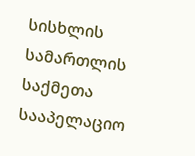სისხლის სამართლის საქმეთა სააპელაციო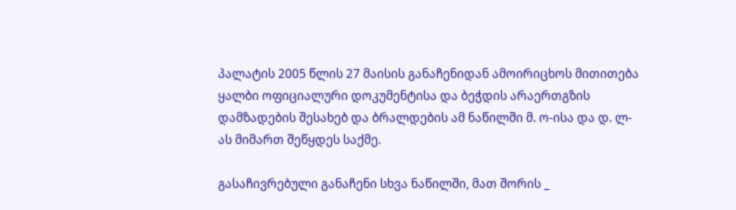პალატის 2005 წლის 27 მაისის განაჩენიდან ამოირიცხოს მითითება ყალბი ოფიციალური დოკუმენტისა და ბეჭდის არაერთგზის დამზადების შესახებ და ბრალდების ამ ნაწილში მ. ო-ისა და დ. ლ-ას მიმართ შეწყდეს საქმე.

გასაჩივრებული განაჩენი სხვა ნაწილში, მათ შორის _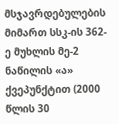მსჯავრდებულების მიმართ სსკ-ის 362-ე მუხლის მე-2 ნაწილის «ა» ქვეპუნქტით (2000 წლის 30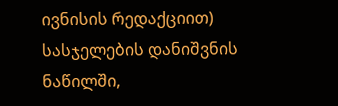ივნისის რედაქციით) სასჯელების დანიშვნის ნაწილში,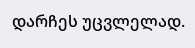დარჩეს უცვლელად.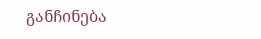განჩინება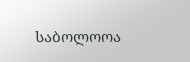საბოლოოა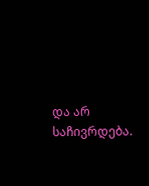და არ საჩივრდება.